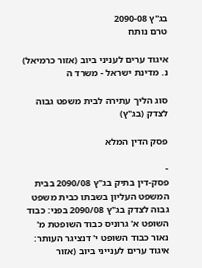בג"ץ 2090-08
טרם נותח

איגוד ערים לעניני ביוב (אזור כרמיאל) נ. מדינת ישראל - משרד ה

סוג הליך עתירה לבית משפט גבוה לצדק (בג"ץ)

פסק הדין המלא

-
פסק-דין בתיק בג"ץ 2090/08 בבית המשפט העליון בשבתו כבית משפט גבוה לצדק בג"ץ 2090/08 בפני: כבוד השופט א' גרוניס כבוד השופטת מ' נאור כבוד השופט י' דנציגר העותר: איגוד ערים לענייני ביוב (אזור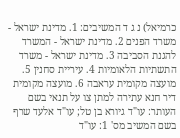כרמיאל) נ ג ד המשיבים: 1. מדינת ישראל - משרד הפנים 2. מדינת ישראל - המשרד להגנת הסביבה 3. מדינת ישראל - משרד התשתיות הלאומיות 4. עיריית סחנין 5. מועצה מקומית עראבה 6. מועצה מקומית דיר חנא עתירה למתן צו על תנאי בשם העותר: עו"ד גיורא בן טל; עו"ד אלעד שרף בשם המשיב מס' 1: עו"ד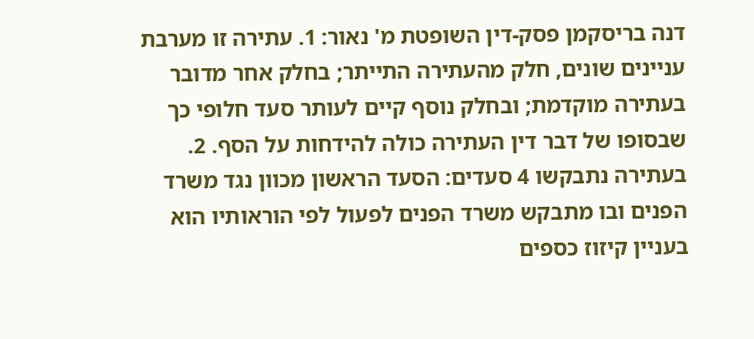דנה בריסקמן פסק-דין השופטת מ' נאור: 1. עתירה זו מערבת עניינים שונים, חלק מהעתירה התייתר; בחלק אחר מדובר בעתירה מוקדמת; ובחלק נוסף קיים לעותר סעד חלופי כך שבסופו של דבר דין העתירה כולה להידחות על הסף. 2. בעתירה נתבקשו 4 סעדים: הסעד הראשון מכוון נגד משרד הפנים ובו מתבקש משרד הפנים לפעול לפי הוראותיו הוא בעניין קיזוז כספים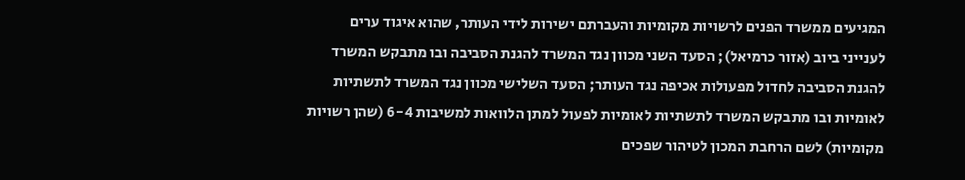המגיעים ממשרד הפנים לרשויות מקומיות והעברתם ישירות לידי העותר, שהוא איגוד ערים לענייני ביוב (אזור כרמיאל); הסעד השני מכוון נגד המשרד להגנת הסביבה ובו מתבקש המשרד להגנת הסביבה לחדול מפעולות אכיפה נגד העותר; הסעד השלישי מכוון נגד המשרד לתשתיות לאומיות ובו מתבקש המשרד לתשתיות לאומיות לפעול למתן הלוואות למשיבות 6-4 (שהן רשויות מקומיות) לשם הרחבת המכון לטיהור שפכים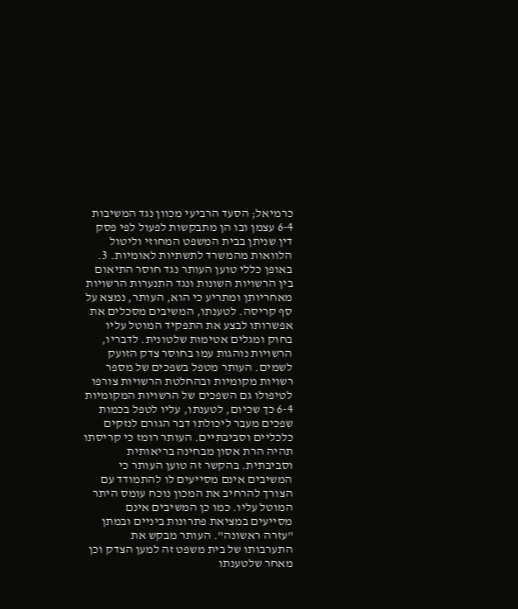כרמיאל; הסעד הרביעי מכוון נגד המשיבות 6-4 עצמן ובו הן מתבקשות לפעול לפי פסק דין שניתן בבית המשפט המחוזי וליטול הלוואות מהמשרד לתשתיות לאומיות. 3. באופן כללי טוען העותר נגד חוסר התיאום בין הרשויות השונות ונגד התנערות הרשויות מאחריותן ומתריע כי הוא, העותר, נמצא על סף קריסה. לטענתו, המשיבים מסכלים את אפשרותו לבצע את התפקיד המוטל עליו בחוק ומגלים אטימות שלטונית. לדבריו, הרשויות נוהגות עמו בחוסר צדק הזועק לשמים. העותר מטפל בשפכים של מספר רשויות מקומיות ובהחלטת הרשויות צורפו לטיפולו גם השפכים של הרשויות המקומיות 6-4 כך שכיום, לטענתו, עליו לטפל בכמות שפכים מעבר ליכולתו דבר הגורם לנזקים כלכליים וסביבתיים. העותר רומז כי קריסתו תהיה הרת אסון מבחינה בריאותית וסביבתית. בהקשר זה טוען העותר כי המשיבים אינם מסייעים לו להתמודד עם הצורך להרחיב את המכון נוכח עומס היתר המוטל עליו. כמו כן המשיבים אינם מסייעים במציאת פתרונות ביניים ובמתן "עזרה ראשונה". העותר מבקש את התערבותו של בית משפט זה למען הצדק וכן מאחר שלטענתו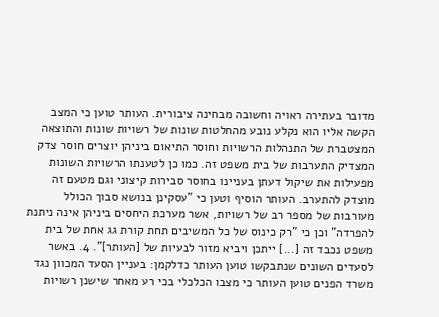מדובר בעתירה ראויה וחשובה מבחינה ציבורית. העותר טוען כי המצב הקשה אליו הוא נקלע נובע מהחלטות שונות של רשויות שונות והתוצאה המצטברת של התנהלות הרשויות וחוסר התיאום ביניהן יוצרים חוסר צדק המצדיק התערבות של בית משפט זה. כמו כן לטענתו הרשויות השונות מפעילות את שיקול דעתן בעניינו בחוסר סבירות קיצוני וגם מטעם זה מוצדק להתערב. העותר הוסיף וטען כי "עסקינן בנושא סבוך הכולל מעורבות של מספר רב של רשויות, אשר מערכת היחסים ביניהן אינה ניתנת להפרדה" וכן כי "רק כינוס של כל המשיבים תחת קורת גג אחת של בית משפט נכבד זה [...] ייתכן ויביא מזור לבעיות של [העותר]". 4. באשר לסעדים השונים שנתבקשו טוען העותר כדלקמן: בעניין הסעד המכוון נגד משרד הפנים טוען העותר כי מצבו הכלכלי בכי רע מאחר שישנן רשויות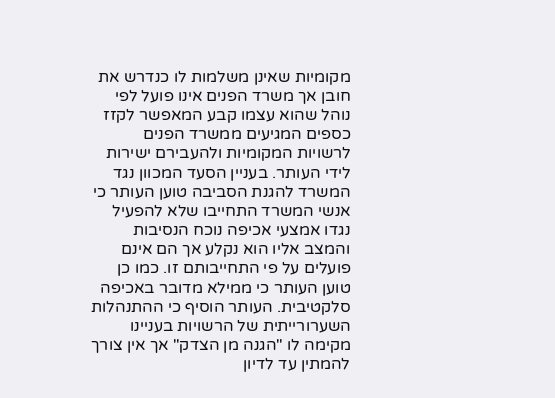מקומיות שאינן משלמות לו כנדרש את חובן אך משרד הפנים אינו פועל לפי נוהל שהוא עצמו קבע המאפשר לקזז כספים המגיעים ממשרד הפנים לרשויות המקומיות ולהעבירם ישירות לידי העותר. בעניין הסעד המכוון נגד המשרד להגנת הסביבה טוען העותר כי אנשי המשרד התחייבו שלא להפעיל נגדו אמצעי אכיפה נוכח הנסיבות והמצב אליו הוא נקלע אך הם אינם פועלים על פי התחייבותם זו. כמו כן טוען העותר כי ממילא מדובר באכיפה סלקטיבית. העותר הוסיף כי ההתנהלות השערורייתית של הרשויות בעניינו מקימה לו "הגנה מן הצדק" אך אין צורך להמתין עד לדיון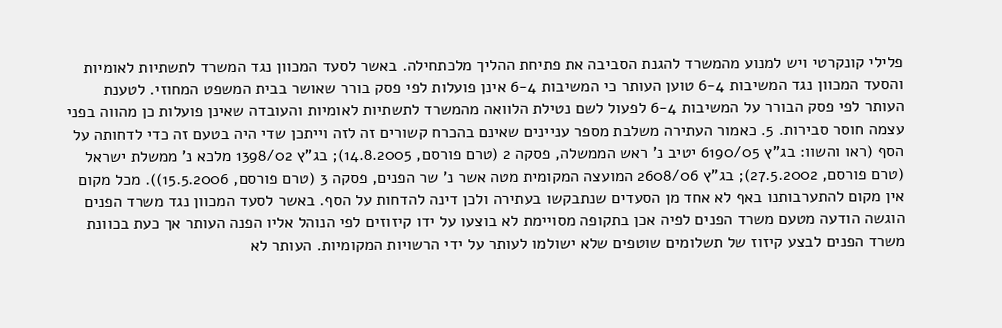פלילי קונקרטי ויש למנוע מהמשרד להגנת הסביבה את פתיחת ההליך מלכתחילה. באשר לסעד המכוון נגד המשרד לתשתיות לאומיות והסעד המכוון נגד המשיבות 6-4 טוען העותר כי המשיבות 6-4 אינן פועלות לפי פסק בורר שאושר בבית המשפט המחוזי. לטענת העותר לפי פסק הבורר על המשיבות 6-4 לפעול לשם נטילת הלוואה מהמשרד לתשתיות לאומיות והעובדה שאינן פועלות כן מהווה בפני עצמה חוסר סבירות. 5. כאמור העתירה משלבת מספר עניינים שאינם בהכרח קשורים זה לזה וייתכן שדי היה בטעם זה כדי לדחותה על הסף (ראו והשוו: בג"ץ 6190/05 יטיב נ' ראש הממשלה, פסקה 2 (טרם פורסם, 14.8.2005); בג"ץ 1398/02 מלכא נ' ממשלת ישראל (טרם פורסם, 27.5.2002); בג"ץ 2608/06 המועצה המקומית מטה אשר נ' שר הפנים, פסקה 3 (טרם פורסם, 15.5.2006)). מכל מקום אין מקום להתערבותנו באף לא אחד מן הסעדים שנתבקשו בעתירה ולכן דינה להדחות על הסף. באשר לסעד המכוון נגד משרד הפנים הוגשה הודעה מטעם משרד הפנים לפיה אכן בתקופה מסויימת לא בוצעו על ידו קיזוזים לפי הנוהל אליו הפנה העותר אך כעת בכוונת משרד הפנים לבצע קיזוז של תשלומים שוטפים שלא ישולמו לעותר על ידי הרשויות המקומיות. העותר לא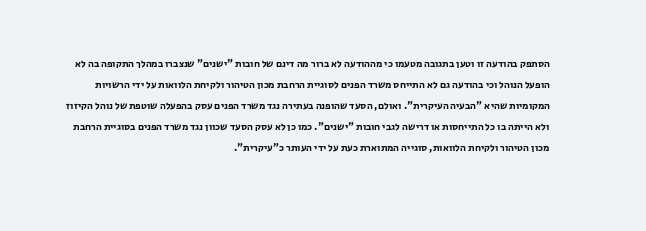הסתפק בהודעה זו וטען בתגובה מטעמו כי מההודעה לא ברור מה דינם של חובות "ישנים" שנצברו במהלך התקופה בה לא הופעל הנוהל וכי בהודעה גם לא התייחס משרד הפנים לסוגיית הרחבת מכון הטיהור ולקיחת הלוואות על ידי הרשויות המקומיות שהיא "הבעיה העיקרית". ואולם, הסעד שהופנה בעתירה נגד משרד הפנים עסק בהפעלה שוטפת של נוהל הקיזוז ולא הייתה בו כל התייחסות או דרישה לגבי חובות "ישנים". כמו כן לא עסק הסעד שכוון נגד משרד הפנים בסוגיית הרחבת מכון הטיהור ולקיחת הלוואות, סוגייה המתוארת כעת על ידי העותר כ"עיקרית".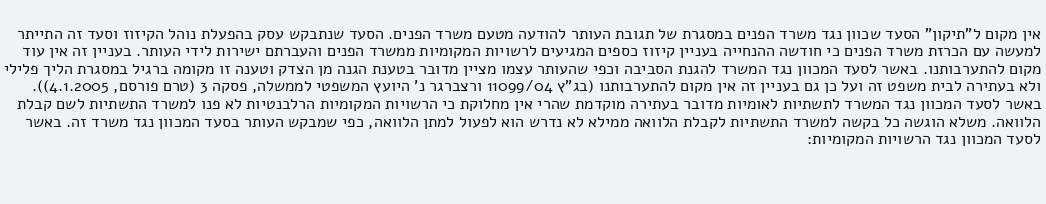אין מקום ל"תיקון" הסעד שכוון נגד משרד הפנים במסגרת של תגובת העותר להודעה מטעם משרד הפנים. הסעד שנתבקש עסק בהפעלת נוהל הקיזוז וסעד זה התייתר למעשה עם הכרזת משרד הפנים כי חודשה ההנחייה בעניין קיזוז כספים המגיעים לרשויות המקומיות ממשרד הפנים והעברתם ישירות לידי העותר. בעניין זה אין עוד מקום להתערבותנו. באשר לסעד המכוון נגד המשרד להגנת הסביבה וכפי שהעותר עצמו מציין מדובר בטענת הגנה מן הצדק וטענה זו מקומה ברגיל במסגרת הליך פלילי ולא בעתירה לבית משפט זה ועל כן גם בעניין זה אין מקום להתערבותנו (בג"ץ 11099/04 ורצברגר נ' היועץ המשפטי לממשלה, פסקה 3 (טרם פורסם, 4.1.2005)). באשר לסעד המכוון נגד המשרד לתשתיות לאומיות מדובר בעתירה מוקדמת שהרי אין מחלוקת כי הרשויות המקומיות הרלבנטיות לא פנו למשרד התשתיות לשם קבלת הלוואה. משלא הוגשה כל בקשה למשרד התשתיות לקבלת הלוואה ממילא לא נדרש הוא לפעול למתן הלוואה, כפי שמבקש העותר בסעד המכוון נגד משרד זה. באשר לסעד המכוון נגד הרשויות המקומיות: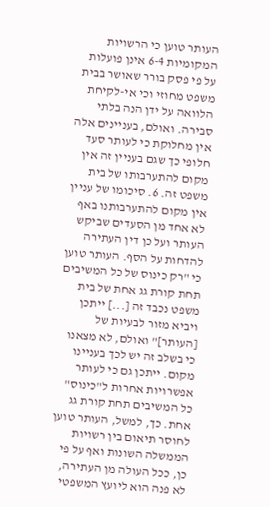העותר טוען כי הרשויות המקומיות 6-4 אינן פועלות על פי פסק בורר שאושר בבית משפט מחוזי וכי אי-לקיחת הלוואה על ידן הנה בלתי סבירה. ואולם, בעניינים אלה אין מחלוקת כי לעותר סעד חלופי כך שגם בעניין זה אין מקום להתערבותו של בית משפט זה. 6. סיכומו של עניין אין מקום להתערבותנו באף לא אחד מן הסעדים שביקש העותר ועל כן דין העתירה להדחות על הסף. העותר טוען כי "רק כינוס של כל המשיבים תחת קורת גג אחת של בית משפט נכבד זה [...] ייתכן ויביא מזור לבעיות של [העותר]" ואולם, לא מצאנו כי בשלב זה יש לכך בעניינו מקום. ייתכן גם כי לעותר אפשרויות אחרות ל"כינוס" כל המשיבים תחת קורת גג אחת. כך, למשל, העותר טוען לחוסר תיאום בין רשויות הממשלה השונות ואף על פי כן, ככל העולה מן העתירה, לא פנה הוא ליועץ המשפטי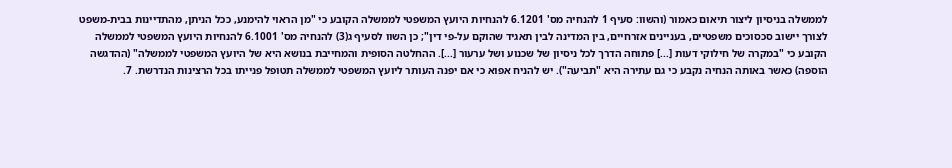לממשלה בניסיון ליצור תיאום כאמור (והשוו: סעיף 1 להנחיה מס' 6.1201 להנחיות היועץ המשפטי לממשלה הקובע כי "מן הראוי להימנע, ככל הניתן, מהתדיינות בבית-משפט לצורך יישוב סכסוכים משפטיים, בעניינים אזרחיים, בין המדינה לבין תאגיד שהוקם על-פי דין"; כן השוו לסעיף ג(3) להנחיה מס' 6.1001 להנחיות היועץ המשפטי לממשלה הקובע כי "במקרה של חילוקי דעות [...] פתוחה הדרך לכל ניסיון של שכנוע ושל ערעור [...]. ההחלטה הסופית והמחייבת בנושא היא של היועץ המשפטי לממשלה" (ההדגשה הוספה) כאשר באותה הנחיה נקבע כי גם עתירה היא "תביעה"). יש להניח אפוא כי אם יפנה העותר ליועץ המשפטי לממשלה תטופל פנייתו בכל הרצינות הנדרשת. 7.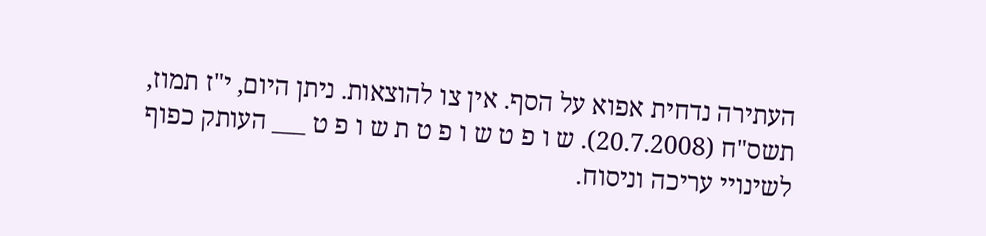העתירה נדחית אפוא על הסף. אין צו להוצאות. ניתן היום, י"ז תמוז, תשס"ח (20.7.2008). ש ו פ ט ש ו פ ט ת ש ו פ ט ___ העותק כפוף לשינויי עריכה וניסוח.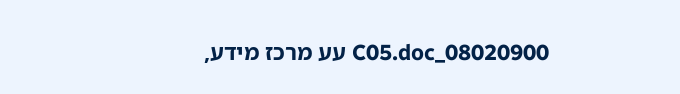08020900_C05.doc עע מרכז מידע,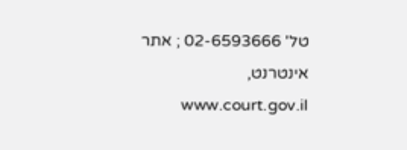טל' 02-6593666 ; אתר אינטרנט, www.court.gov.il